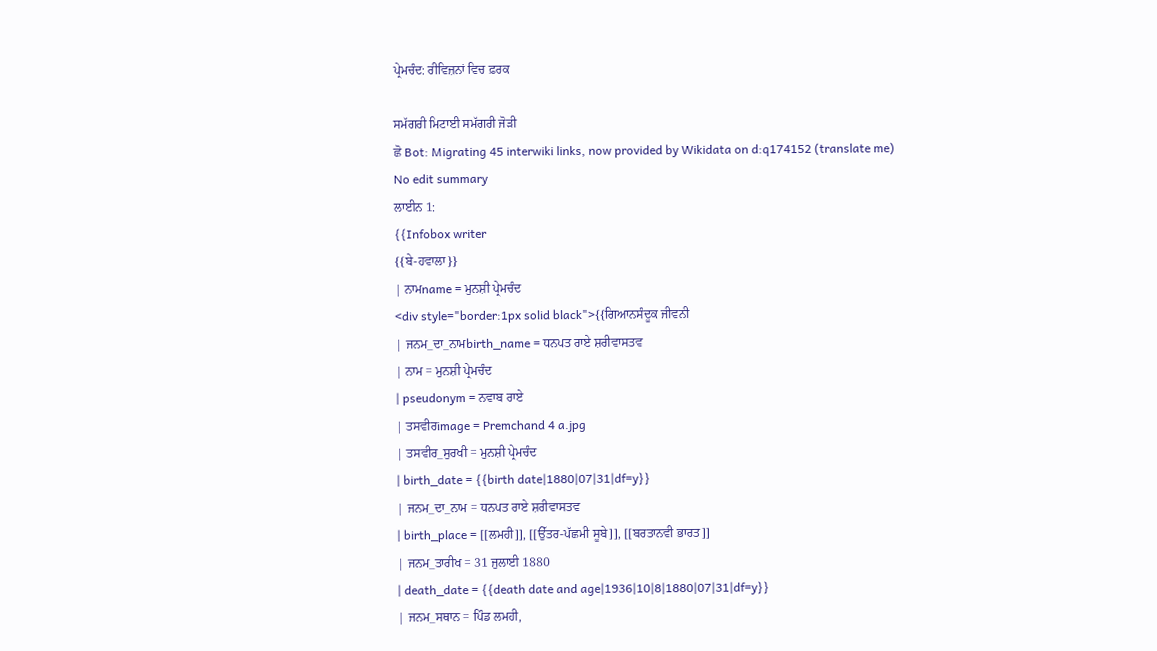ਪ੍ਰੇਮਚੰਦ: ਰੀਵਿਜ਼ਨਾਂ ਵਿਚ ਫ਼ਰਕ

ਸਮੱਗਰੀ ਮਿਟਾਈ ਸਮੱਗਰੀ ਜੋੜੀ
ਛੋ Bot: Migrating 45 interwiki links, now provided by Wikidata on d:q174152 (translate me)
No edit summary
ਲਾਈਨ 1:
{{Infobox writer
{{ਬੇ-ਹਵਾਲਾ}}
| ਨਾਮname = ਮੁਨਸ਼ੀ ਪ੍ਰੇਮਚੰਦ
<div style="border:1px solid black">{{ਗਿਆਨਸੰਦੂਕ ਜੀਵਨੀ
| ਜਨਮ_ਦਾ_ਨਾਮbirth_name = ਧਨਪਤ ਰਾਏ ਸ਼ਰੀਵਾਸਤਵ
| ਨਾਮ = ਮੁਨਸ਼ੀ ਪ੍ਰੇਮਚੰਦ
| pseudonym = ਨਵਾਬ ਰਾਏ
| ਤਸਵੀਰimage = Premchand 4 a.jpg
| ਤਸਵੀਰ_ਸੁਰਖੀ = ਮੁਨਸ਼ੀ ਪ੍ਰੇਮਚੰਦ
| birth_date = {{birth date|1880|07|31|df=y}}
| ਜਨਮ_ਦਾ_ਨਾਮ = ਧਨਪਤ ਰਾਏ ਸ਼ਰੀਵਾਸਤਵ
| birth_place = [[ਲਮਹੀ]], [[ਉੱਤਰ-ਪੱਛਮੀ ਸੂਬੇ]], [[ਬਰਤਾਨਵੀ ਭਾਰਤ]]
| ਜਨਮ_ਤਾਰੀਖ = 31 ਜੁਲਾਈ 1880
| death_date = {{death date and age|1936|10|8|1880|07|31|df=y}}
| ਜਨਮ_ਸਥਾਨ = ਪਿੰਡ ਲਮਹੀ,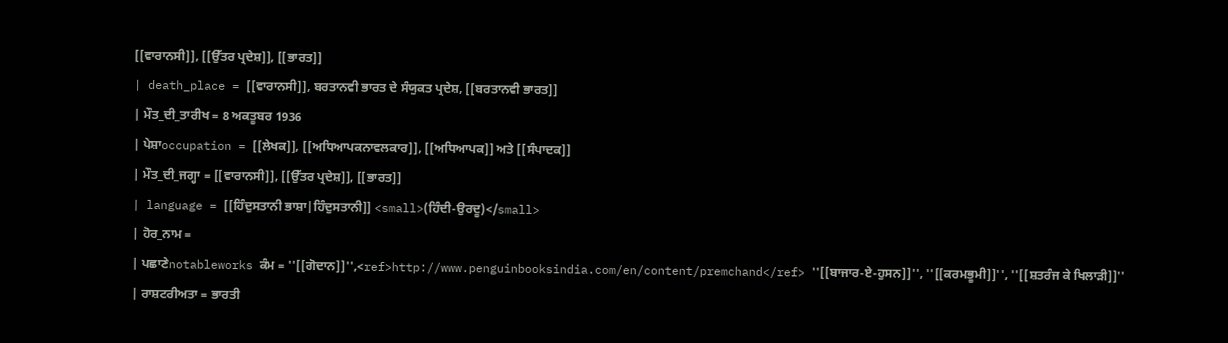[[ਵਾਰਾਨਸੀ]], [[ਉੱਤਰ ਪ੍ਰਦੇਸ਼]], [[ਭਾਰਤ]]
| death_place = [[ਵਾਰਾਨਸੀ]], ਬਰਤਾਨਵੀ ਭਾਰਤ ਦੇ ਸੰਯੁਕਤ ਪ੍ਰਦੇਸ਼, [[ਬਰਤਾਨਵੀ ਭਾਰਤ]]
| ਮੌਤ_ਦੀ_ਤਾਰੀਖ = 8 ਅਕਤੂਬਰ 1936
| ਪੇਸ਼ਾoccupation = [[ਲੇਖਕ]], [[ਅਧਿਆਪਕਨਾਵਲਕਾਰ]], [[ਅਧਿਆਪਕ]] ਅਤੇ [[ਸੰਪਾਦਕ]]
| ਮੌਤ_ਦੀ_ਜਗ੍ਹਾ = [[ਵਾਰਾਨਸੀ]], [[ਉੱਤਰ ਪ੍ਰਦੇਸ਼]], [[ਭਾਰਤ]]
| language = [[ਹਿੰਦੁਸਤਾਨੀ ਭਾਸ਼ਾ|ਹਿੰਦੁਸਤਾਨੀ]] <small>(ਹਿੰਦੀ-ਉਰਦੂ)</small>
| ਹੋਰ_ਨਾਮ =
| ਪਛਾਣੇnotableworks ਕੰਮ = ''[[ਗੋਦਾਨ]]'',<ref>http://www.penguinbooksindia.com/en/content/premchand</ref> ''[[ਬਾਜਾਰ-ਏ-ਹੁਸਨ]]'', ''[[ਕਰਮਭੂਮੀ]]'', ''[[ਸ਼ਤਰੰਜ ਕੇ ਖਿਲਾੜੀ]]''
| ਰਾਸ਼ਟਰੀਅਤਾ = ਭਾਰਤੀ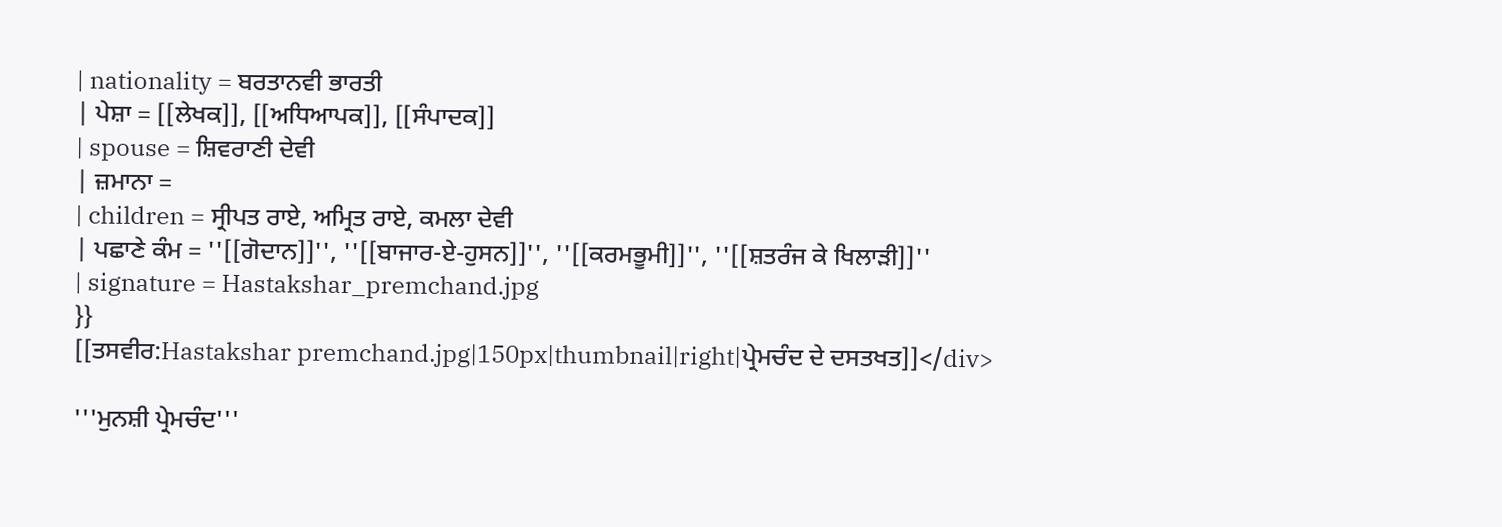| nationality = ਬਰਤਾਨਵੀ ਭਾਰਤੀ
| ਪੇਸ਼ਾ = [[ਲੇਖਕ]], [[ਅਧਿਆਪਕ]], [[ਸੰਪਾਦਕ]]
| spouse = ਸ਼ਿਵਰਾਣੀ ਦੇਵੀ
| ਜ਼ਮਾਨਾ =
| children = ਸ੍ਰੀਪਤ ਰਾਏ, ਅਮ੍ਰਿਤ ਰਾਏ, ਕਮਲਾ ਦੇਵੀ
| ਪਛਾਣੇ ਕੰਮ = ''[[ਗੋਦਾਨ]]'', ''[[ਬਾਜਾਰ-ਏ-ਹੁਸਨ]]'', ''[[ਕਰਮਭੂਮੀ]]'', ''[[ਸ਼ਤਰੰਜ ਕੇ ਖਿਲਾੜੀ]]''
| signature = Hastakshar_premchand.jpg
}}
[[ਤਸਵੀਰ:Hastakshar premchand.jpg|150px|thumbnail|right|ਪ੍ਰੇਮਚੰਦ ਦੇ ਦਸਤਖਤ]]</div>

'''ਮੁਨਸ਼ੀ ਪ੍ਰੇਮਚੰਦ'''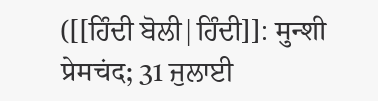([[ਹਿੰਦੀ ਬੋਲੀ|ਹਿੰਦੀ]]: मुन्शी प्रेमचंद; 31 ਜੁਲਾਈ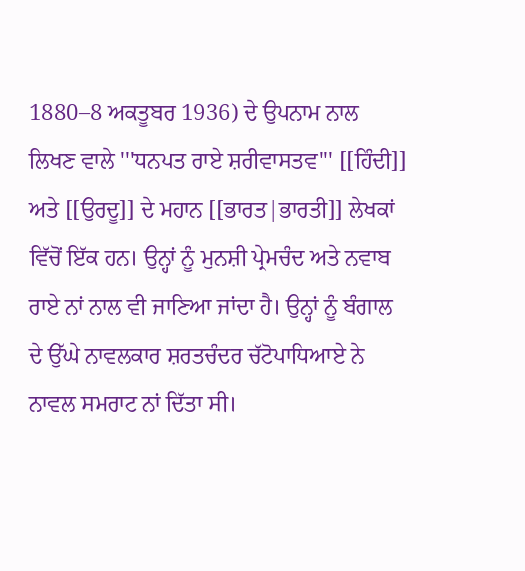1880–8 ਅਕਤੂਬਰ 1936) ਦੇ ਉਪਨਾਮ ਨਾਲ ਲਿਖਣ ਵਾਲੇ '''ਧਨਪਤ ਰਾਏ ਸ਼ਰੀਵਾਸਤਵ''' [[ਹਿੰਦੀ]] ਅਤੇ [[ਉਰਦੂ]] ਦੇ ਮਹਾਨ [[ਭਾਰਤ|ਭਾਰਤੀ]] ਲੇਖਕਾਂ ਵਿੱਚੋਂ ਇੱਕ ਹਨ। ਉਨ੍ਹਾਂ ਨੂੰ ਮੁਨਸ਼ੀ ਪ੍ਰੇਮਚੰਦ ਅਤੇ ਨਵਾਬ ਰਾਏ ਨਾਂ ਨਾਲ ਵੀ ਜਾਣਿਆ ਜਾਂਦਾ ਹੈ। ਉਨ੍ਹਾਂ ਨੂੰ ਬੰਗਾਲ ਦੇ ਉੱਘੇ ਨਾਵਲਕਾਰ ਸ਼ਰਤਚੰਦਰ ਚੱਟੋਪਾਧਿਆਏ ਨੇ ਨਾਵਲ ਸਮਰਾਟ ਨਾਂ ਦਿੱਤਾ ਸੀ।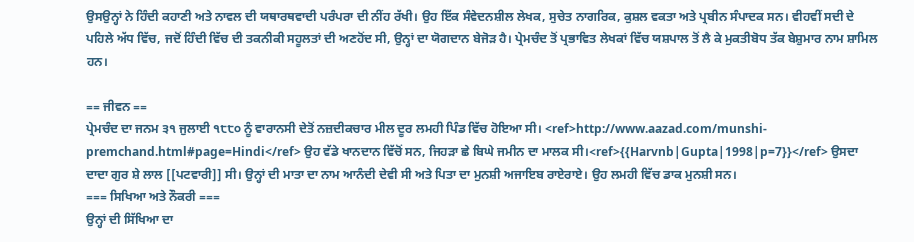ਉਸਉਨ੍ਹਾਂ ਨੇ ਹਿੰਦੀ ਕਹਾਣੀ ਅਤੇ ਨਾਵਲ ਦੀ ਯਥਾਰਥਵਾਦੀ ਪਰੰਪਰਾ ਦੀ ਨੀਂਹ ਰੱਖੀ। ਉਹ ਇੱਕ ਸੰਵੇਦਨਸ਼ੀਲ ਲੇਖਕ, ਸੁਚੇਤ ਨਾਗਰਿਕ, ਕੁਸ਼ਲ ਵਕਤਾ ਅਤੇ ਪ੍ਰਬੀਨ ਸੰਪਾਦਕ ਸਨ। ਵੀਹਵੀਂ ਸਦੀ ਦੇ ਪਹਿਲੇ ਅੱਧ ਵਿੱਚ, ਜਦੋਂ ਹਿੰਦੀ ਵਿੱਚ ਦੀ ਤਕਨੀਕੀ ਸਹੂਲਤਾਂ ਦੀ ਅਣਹੋਂਦ ਸੀ, ਉਨ੍ਹਾਂ ਦਾ ਯੋਗਦਾਨ ਬੇਜੋੜ ਹੈ। ਪ੍ਰੇਮਚੰਦ ਤੋਂ ਪ੍ਰਭਾਵਿਤ ਲੇਖਕਾਂ ਵਿੱਚ ਯਸ਼ਪਾਲ ਤੋਂ ਲੈ ਕੇ ਮੁਕਤੀਬੋਧ ਤੱਕ ਬੇਸ਼ੁਮਾਰ ਨਾਮ ਸ਼ਾਮਿਲ ਹਨ।

== ਜੀਵਨ ==
ਪ੍ਰੇਮਚੰਦ ਦਾ ਜਨਮ ੩੧ ਜੁਲਾਈ ੧੮੮੦ ਨੂੰ ਵਾਰਾਨਸੀ ਦੇਤੋਂ ਨਜ਼ਦੀਕਚਾਰ ਮੀਲ ਦੂਰ ਲਮਹੀ ਪਿੰਡ ਵਿੱਚ ਹੋਇਆ ਸੀ। <ref>http://www.aazad.com/munshi-premchand.html#page=Hindi</ref> ਉਹ ਵੱਡੇ ਖਾਨਦਾਨ ਵਿੱਚੋਂ ਸਨ, ਜਿਹੜਾ ਛੇ ਬਿਘੇ ਜਮੀਨ ਦਾ ਮਾਲਕ ਸੀ।<ref>{{Harvnb|Gupta|1998|p=7}}</ref> ਉਸਦਾ ਦਾਦਾ ਗੁਰ ਸ਼ੇ ਲਾਲ [[ਪਟਵਾਰੀ]] ਸੀ। ਉਨ੍ਹਾਂ ਦੀ ਮਾਤਾ ਦਾ ਨਾਮ ਆਨੰਦੀ ਦੇਵੀ ਸੀ ਅਤੇ ਪਿਤਾ ਦਾ ਮੁਨਸ਼ੀ ਅਜਾਇਬ ਰਾਏਰਾਏ। ਉਹ ਲਮਹੀ ਵਿੱਚ ਡਾਕ ਮੁਨਸ਼ੀ ਸਨ।
=== ਸਿਖਿਆ ਅਤੇ ਨੌਕਰੀ ===
ਉਨ੍ਹਾਂ ਦੀ ਸਿੱਖਿਆ ਦਾ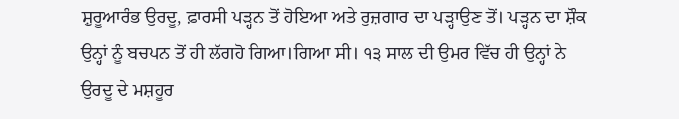ਸ਼ੁਰੂਆਰੰਭ ਉਰਦੂ, ਫ਼ਾਰਸੀ ਪੜ੍ਹਨ ਤੋਂ ਹੋਇਆ ਅਤੇ ਰੁਜ਼ਗਾਰ ਦਾ ਪੜ੍ਹਾਉਣ ਤੋਂ। ਪੜ੍ਹਨ ਦਾ ਸ਼ੌਕ ਉਨ੍ਹਾਂ ਨੂੰ ਬਚਪਨ ਤੋਂ ਹੀ ਲੱਗਹੋ ਗਿਆ।ਗਿਆ ਸੀ। ੧੩ ਸਾਲ ਦੀ ਉਮਰ ਵਿੱਚ ਹੀ ਉਨ੍ਹਾਂ ਨੇ ਉਰਦੂ ਦੇ ਮਸ਼ਹੂਰ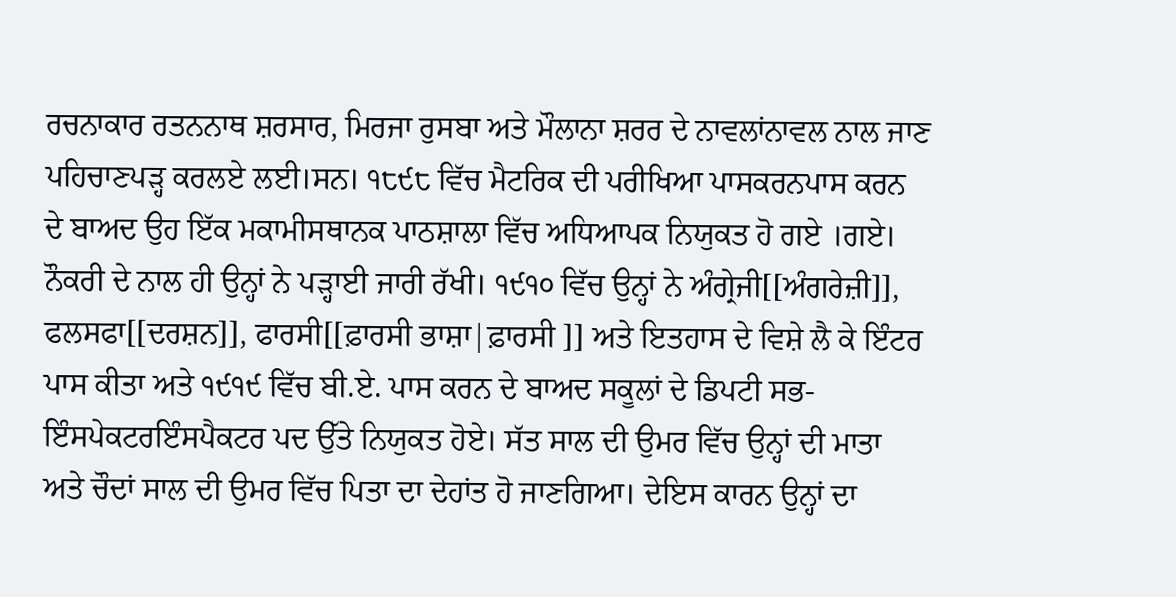ਰਚਨਾਕਾਰ ਰਤਨਨਾਥ ਸ਼ਰਸਾਰ, ਮਿਰਜਾ ਰੁਸਬਾ ਅਤੇ ਮੌਲਾਨਾ ਸ਼ਰਰ ਦੇ ਨਾਵਲਾਂਨਾਵਲ ਨਾਲ ਜਾਣ ਪਹਿਚਾਣਪੜ੍ਹ ਕਰਲਏ ਲਈ।ਸਨ। ੧੮੯੮ ਵਿੱਚ ਮੈਟਰਿਕ ਦੀ ਪਰੀਖਿਆ ਪਾਸਕਰਨਪਾਸ ਕਰਨ ਦੇ ਬਾਅਦ ਉਹ ਇੱਕ ਮਕਾਮੀਸਥਾਨਕ ਪਾਠਸ਼ਾਲਾ ਵਿੱਚ ਅਧਿਆਪਕ ਨਿਯੁਕਤ ਹੋ ਗਏ ।ਗਏ। ਨੌਕਰੀ ਦੇ ਨਾਲ ਹੀ ਉਨ੍ਹਾਂ ਨੇ ਪੜ੍ਹਾਈ ਜਾਰੀ ਰੱਖੀ। ੧੯੧੦ ਵਿੱਚ ਉਨ੍ਹਾਂ ਨੇ ਅੰਗ੍ਰੇਜੀ[[ਅੰਗਰੇਜ਼ੀ]], ਫਲਸਫਾ[[ਦਰਸ਼ਨ]], ਫਾਰਸੀ[[ਫ਼ਾਰਸੀ ਭਾਸ਼ਾ|ਫ਼ਾਰਸੀ ]] ਅਤੇ ਇਤਹਾਸ ਦੇ ਵਿਸ਼ੇ ਲੈ ਕੇ ਇੰਟਰ ਪਾਸ ਕੀਤਾ ਅਤੇ ੧੯੧੯ ਵਿੱਚ ਬੀ.ਏ. ਪਾਸ ਕਰਨ ਦੇ ਬਾਅਦ ਸਕੂਲਾਂ ਦੇ ਡਿਪਟੀ ਸਭ-ਇੰਸਪੇਕਟਰਇੰਸਪੈਕਟਰ ਪਦ ਉੱਤੇ ਨਿਯੁਕਤ ਹੋਏ। ਸੱਤ ਸਾਲ ਦੀ ਉਮਰ ਵਿੱਚ ਉਨ੍ਹਾਂ ਦੀ ਮਾਤਾ ਅਤੇ ਚੌਦਾਂ ਸਾਲ ਦੀ ਉਮਰ ਵਿੱਚ ਪਿਤਾ ਦਾ ਦੇਹਾਂਤ ਹੋ ਜਾਣਗਿਆ। ਦੇਇਸ ਕਾਰਨ ਉਨ੍ਹਾਂ ਦਾ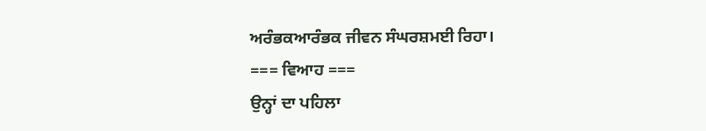ਅਰੰਭਕਆਰੰਭਕ ਜੀਵਨ ਸੰਘਰਸ਼ਮਈ ਰਿਹਾ।
=== ਵਿਆਹ ===
ਉਨ੍ਹਾਂ ਦਾ ਪਹਿਲਾ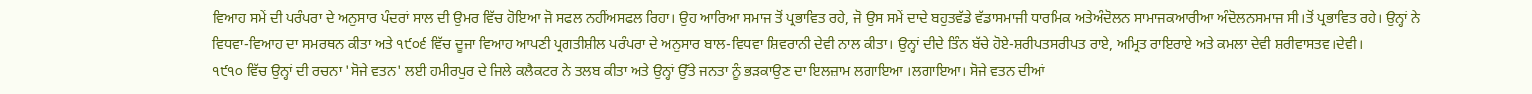ਵਿਆਹ ਸਮੇਂ ਦੀ ਪਰੰਪਰਾ ਦੇ ਅਨੁਸਾਰ ਪੰਦਰਾਂ ਸਾਲ ਦੀ ਉਮਰ ਵਿੱਚ ਹੋਇਆ ਜੋ ਸਫਲ ਨਹੀਂਅਸਫਲ ਰਿਹਾ। ਉਹ ਆਰਿਆ ਸਮਾਜ ਤੋਂ ਪ੍ਰਭਾਵਿਤ ਰਹੇ, ਜੋ ਉਸ ਸਮੇਂ ਦਾਦੇ ਬਹੁਤਵੱਡੇ ਵੱਡਾਸਮਾਜੀ ਧਾਰਮਿਕ ਅਤੇਅੰਦੋਲਨ ਸਾਮਾਜਕਆਰੀਆ ਅੰਦੋਲਨਸਮਾਜ ਸੀ।ਤੋਂ ਪ੍ਰਭਾਵਿਤ ਰਹੇ। ਉਨ੍ਹਾਂ ਨੇ ਵਿਧਵਾ-ਵਿਆਹ ਦਾ ਸਮਰਥਨ ਕੀਤਾ ਅਤੇ ੧੯੦੬ ਵਿੱਚ ਦੂਜਾ ਵਿਆਹ ਆਪਣੀ ਪ੍ਰਗਤੀਸ਼ੀਲ ਪਰੰਪਰਾ ਦੇ ਅਨੁਸਾਰ ਬਾਲ-ਵਿਧਵਾ ਸ਼ਿਵਰਾਨੀ ਦੇਵੀ ਨਾਲ ਕੀਤਾ। ਉਨ੍ਹਾਂ ਦੀਦੇ ਤਿੰਨ ਬੱਚੇ ਹੋਏ-ਸ਼ਰੀਪਤਸਰੀਪਤ ਰਾਏ, ਅਮ੍ਰਿਤ ਰਾਇਰਾਏ ਅਤੇ ਕਮਲਾ ਦੇਵੀ ਸ਼ਰੀਵਾਸਤਵ।ਦੇਵੀ।
੧੯੧੦ ਵਿੱਚ ਉਨ੍ਹਾਂ ਦੀ ਰਚਨਾ 'ਸੋਜੇ ਵਤਨ' ਲਈ ਹਮੀਰਪੁਰ ਦੇ ਜਿਲੇ ਕਲੈਕਟਰ ਨੇ ਤਲਬ ਕੀਤਾ ਅਤੇ ਉਨ੍ਹਾਂ ਉੱਤੇ ਜਨਤਾ ਨੂੰ ਭੜਕਾਉਣ ਦਾ ਇਲਜ਼ਾਮ ਲਗਾਇਆ ।ਲਗਾਇਆ। ਸੋਜੇ ਵਤਨ ਦੀਆਂ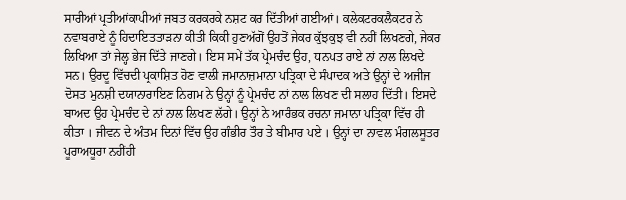ਸਾਰੀਆਂ ਪ੍ਰਤੀਆਂਕਾਪੀਆਂ ਜਬਤ ਕਰਕਰਕੇ ਨਸ਼ਟ ਕਰ ਦਿੱਤੀਆਂ ਗਈਆਂ। ਕਲੇਕਟਰਕਲੈਕਟਰ ਨੇ ਨਵਾਬਰਾਏ ਨੂੰ ਹਿਦਾਇਤਤਾੜਨਾ ਕੀਤੀ ਕਿਕੀ ਹੁਣਅੱਗੋਂ ਉਹਤੋਂ ਜੇਕਰ ਕੁੱਝਕੁਝ ਵੀ ਨਹੀਂ ਲਿਖਣਗੇ, ਜੇਕਰ ਲਿਖਿਆ ਤਾਂ ਜੇਲ੍ਹ ਭੇਜ ਦਿੱਤੇ ਜਾਣਗੇ। ਇਸ ਸਮੇਂ ਤੱਕ ਪ੍ਰੇਮਚੰਦ ਉਹ, ਧਨਪਤ ਰਾਏ ਨਾਂ ਨਾਲ ਲਿਖਦੇ ਸਨ। ਉਰਦੂ ਵਿੱਚਦੀ ਪ੍ਰਕਾਸ਼ਿਤ ਹੋਣ ਵਾਲੀ ਜਮਾਨਾਜ਼ਮਾਨਾ ਪਤ੍ਰਿਕਾ ਦੇ ਸੰਪਾਦਕ ਅਤੇ ਉਨ੍ਹਾਂ ਦੇ ਅਜੀਜ ਦੋਸ‍ਤ ਮੁਨਸ਼ੀ ਦਯਾਨਾਰਾਇਣ ਨਿਗਮ ਨੇ ਉਨ੍ਹਾਂ ਨੂੰ ਪ੍ਰੇਮਚੰਦ ਨਾਂ ਨਾਲ ਲਿਖਣ ਦੀ ਸਲਾਹ ਦਿੱਤੀ। ਇਸਦੇ ਬਾਅਦ ਉਹ ਪ੍ਰੇਮਚੰਦ ਦੇ ਨਾਂ ਨਾਲ ਲਿਖਣ ਲੱਗੇ। ਉਨ੍ਹਾਂ ਨੇ ਆਰੰਭਕ ਰਚਨਾ ਜਮਾਨਾ ਪਤ੍ਰਿਕਾ ਵਿੱਚ ਹੀ ਕੀਤਾ । ਜੀਵਨ ਦੇ ਅੰਤਮ ਦਿਨਾਂ ਵਿੱਚ ਉਹ ਗੰਭੀਰ ਤੌਰ ਤੇ ਬੀਮਾਰ ਪਏ । ਉਨ੍ਹਾਂ ਦਾ ਨਾਵਲ ਮੰਗਲਸੂਤਰ ਪੂਰਾਅਧੂਰਾ ਨਹੀਂਹੀ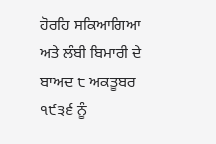ਹੋਰਹਿ ਸਕਿਆਗਿਆ ਅਤੇ ਲੰਬੀ ਬਿਮਾਰੀ ਦੇ ਬਾਅਦ ੮ ਅਕਤੂਬਰ ੧੯੩੬ ਨੂੰ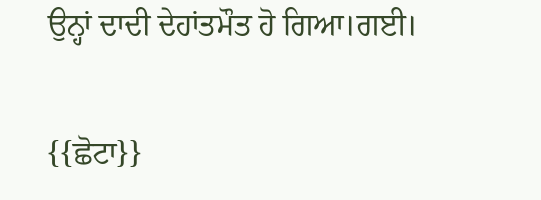ਉਨ੍ਹਾਂ ਦਾਦੀ ਦੇਹਾਂਤਮੌਤ ਹੋ ਗਿਆ।ਗਈ।

{{ਛੋਟਾ}}